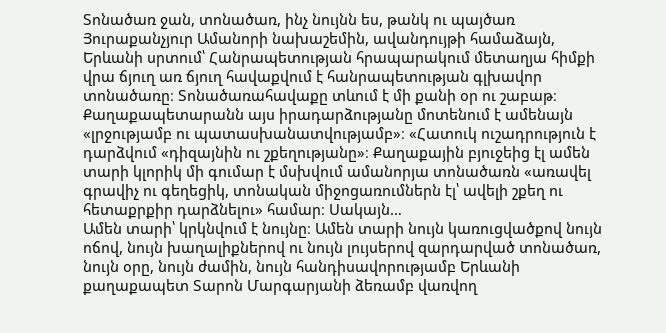Տոնածառ ջան, տոնածառ, ինչ նույնն ես, թանկ ու պայծառ
Յուրաքանչյուր Ամանորի նախաշեմին, ավանդույթի համաձայն, Երևանի սրտում՝ Հանրապետության հրապարակում մետաղյա հիմքի վրա ճյուղ առ ճյուղ հավաքվում է հանրապետության գլխավոր տոնածառը։ Տոնածառահավաքը տևում է մի քանի օր ու շաբաթ։ Քաղաքապետարանն այս իրադարձությանը մոտենում է ամենայն «լրջությամբ ու պատասխանատվությամբ»։ «Հատուկ ուշադրություն է դարձվում «դիզայնին ու շքեղությանը»։ Քաղաքային բյուջեից էլ ամեն տարի կլորիկ մի գումար է մսխվում ամանորյա տոնածառն «առավել գրավիչ ու գեղեցիկ, տոնական միջոցառումներն էլ՝ ավելի շքեղ ու հետաքրքիր դարձնելու» համար։ Սակայն…
Ամեն տարի՝ կրկնվում է նույնը։ Ամեն տարի նույն կառուցվածքով նույն ոճով, նույն խաղալիքներով ու նույն լույսերով զարդարված տոնածառ, նույն օրը, նույն ժամին, նույն հանդիսավորությամբ Երևանի քաղաքապետ Տարոն Մարգարյանի ձեռամբ վառվող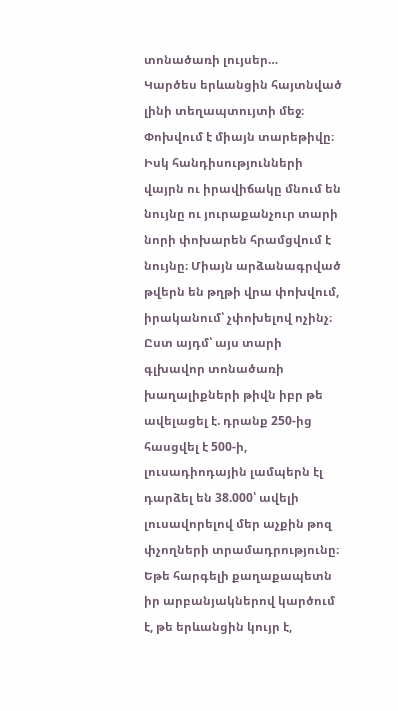տոնածառի լույսեր…
Կարծես երևանցին հայտնված լինի տեղապտույտի մեջ։ Փոխվում է միայն տարեթիվը։ Իսկ հանդիսությունների վայրն ու իրավիճակը մնում են նույնը ու յուրաքանչուր տարի նորի փոխարեն հրամցվում է նույնը։ Միայն արձանագրված թվերն են թղթի վրա փոխվում, իրականում՝ չփոխելով ոչինչ։
Ըստ այդմ՝ այս տարի գլխավոր տոնածառի խաղալիքների թիվն իբր թե ավելացել է. դրանք 250-ից հասցվել է 500-ի, լուսադիոդային լամպերն էլ դարձել են 38.000՝ ավելի լուսավորելով մեր աչքին թոզ փչողների տրամադրությունը։
Եթե հարգելի քաղաքապետն իր արբանյակներով կարծում է, թե երևանցին կույր է,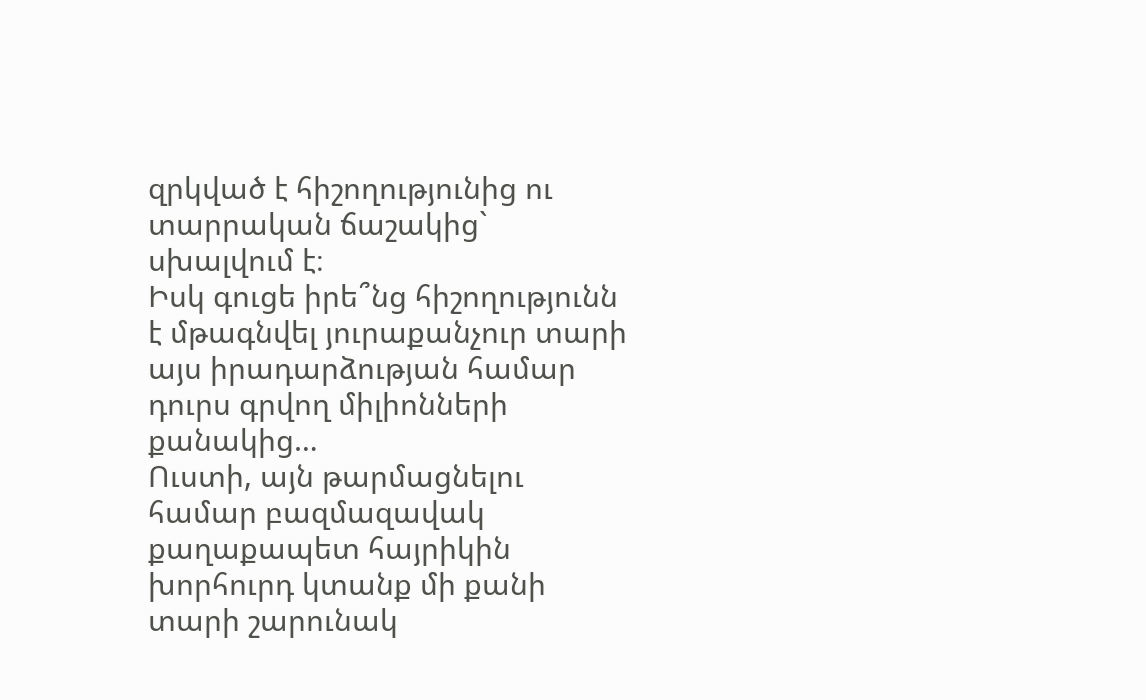զրկված է հիշողությունից ու տարրական ճաշակից` սխալվում է։
Իսկ գուցե իրե՞նց հիշողությունն է մթագնվել յուրաքանչուր տարի այս իրադարձության համար դուրս գրվող միլիոնների քանակից…
Ուստի, այն թարմացնելու համար բազմազավակ քաղաքապետ հայրիկին խորհուրդ կտանք մի քանի տարի շարունակ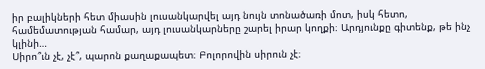իր բալիկների հետ միասին լուսանկարվել այդ նույն տոնածառի մոտ, իսկ հետո, համեմատության համար, այդ լուսանկարները շարել իրար կողքի։ Արդյունքը գիտենք, թե ինչ կլինի…
Սիրո՞ւն չէ, չէ՞, պարոն քաղաքապետ։ Բոլորովին սիրուն չէ։